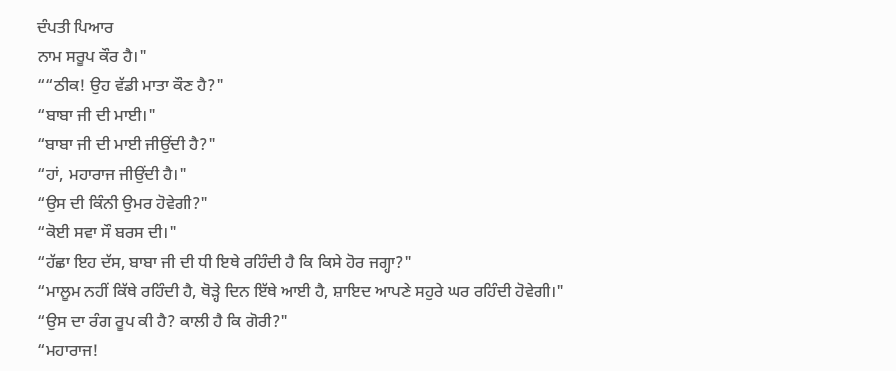ਦੰਪਤੀ ਪਿਆਰ
ਨਾਮ ਸਰੂਪ ਕੌਰ ਹੈ।"
““ਠੀਕ! ਉਹ ਵੱਡੀ ਮਾਤਾ ਕੌਣ ਹੈ?"
“ਬਾਬਾ ਜੀ ਦੀ ਮਾਈ।"
“ਬਾਬਾ ਜੀ ਦੀ ਮਾਈ ਜੀਉਂਦੀ ਹੈ?"
“ਹਾਂ, ਮਹਾਰਾਜ ਜੀਉਂਦੀ ਹੈ।"
“ਉਸ ਦੀ ਕਿੰਨੀ ਉਮਰ ਹੋਵੇਗੀ?"
“ਕੋਈ ਸਵਾ ਸੌ ਬਰਸ ਦੀ।"
“ਹੱਛਾ ਇਹ ਦੱਸ, ਬਾਬਾ ਜੀ ਦੀ ਧੀ ਇਥੇ ਰਹਿੰਦੀ ਹੈ ਕਿ ਕਿਸੇ ਹੋਰ ਜਗ੍ਹਾ?"
“ਮਾਲੂਮ ਨਹੀਂ ਕਿੱਥੇ ਰਹਿੰਦੀ ਹੈ, ਥੋੜ੍ਹੇ ਦਿਨ ਇੱਥੇ ਆਈ ਹੈ, ਸ਼ਾਇਦ ਆਪਣੇ ਸਹੁਰੇ ਘਰ ਰਹਿੰਦੀ ਹੋਵੇਗੀ।"
“ਉਸ ਦਾ ਰੰਗ ਰੂਪ ਕੀ ਹੈ? ਕਾਲੀ ਹੈ ਕਿ ਗੋਰੀ?"
“ਮਹਾਰਾਜ!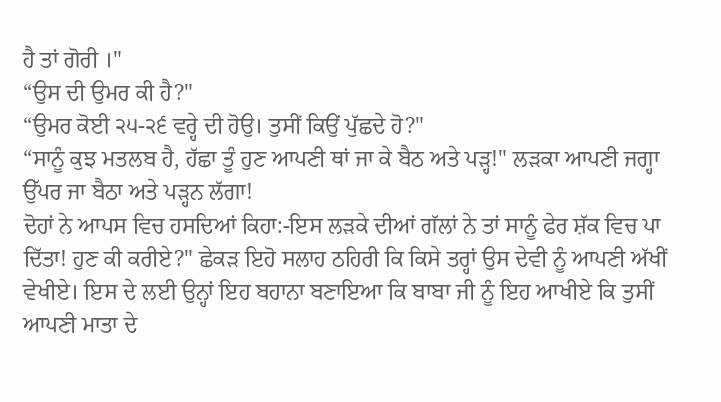ਹੈ ਤਾਂ ਗੋਰੀ ।"
“ਉਸ ਦੀ ਉਮਰ ਕੀ ਹੈ?"
“ਉਮਰ ਕੋਈ ੨੫-੨੬ ਵਰ੍ਹੇ ਦੀ ਹੋਉ। ਤੁਸੀਂ ਕਿਉਂ ਪੁੱਛਦੇ ਹੋ?"
“ਸਾਨੂੰ ਕੁਝ ਮਤਲਬ ਹੈ, ਹੱਛਾ ਤੂੰ ਹੁਣ ਆਪਣੀ ਥਾਂ ਜਾ ਕੇ ਬੈਠ ਅਤੇ ਪੜ੍ਹ!" ਲੜਕਾ ਆਪਣੀ ਜਗ੍ਹਾ ਉੱਪਰ ਜਾ ਬੈਠਾ ਅਤੇ ਪੜ੍ਹਨ ਲੱਗਾ!
ਦੋਹਾਂ ਨੇ ਆਪਸ ਵਿਚ ਹਸਦਿਆਂ ਕਿਹਾ:-ਇਸ ਲੜਕੇ ਦੀਆਂ ਗੱਲਾਂ ਨੇ ਤਾਂ ਸਾਨੂੰ ਫੇਰ ਸ਼ੱਕ ਵਿਚ ਪਾ ਦਿੱਤਾ! ਹੁਣ ਕੀ ਕਰੀਏ?" ਛੇਕੜ ਇਹੋ ਸਲਾਹ ਠਹਿਰੀ ਕਿ ਕਿਸੇ ਤਰ੍ਹਾਂ ਉਸ ਦੇਵੀ ਨੂੰ ਆਪਣੀ ਅੱਖੀਂ ਵੇਖੀਏ। ਇਸ ਦੇ ਲਈ ਉਨ੍ਹਾਂ ਇਹ ਬਹਾਨਾ ਬਣਾਇਆ ਕਿ ਬਾਬਾ ਜੀ ਨੂੰ ਇਹ ਆਖੀਏ ਕਿ ਤੁਸੀਂ ਆਪਣੀ ਮਾਤਾ ਦੇ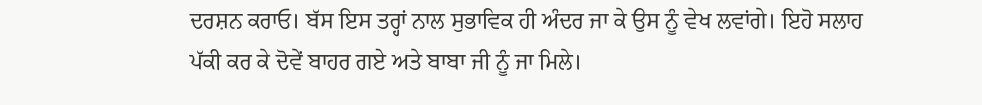ਦਰਸ਼ਨ ਕਰਾਓ। ਬੱਸ ਇਸ ਤਰ੍ਹਾਂ ਨਾਲ ਸੁਭਾਵਿਕ ਹੀ ਅੰਦਰ ਜਾ ਕੇ ਉਸ ਨੂੰ ਵੇਖ ਲਵਾਂਗੇ। ਇਹੋ ਸਲਾਹ ਪੱਕੀ ਕਰ ਕੇ ਦੋਵੇਂ ਬਾਹਰ ਗਏ ਅਤੇ ਬਾਬਾ ਜੀ ਨੂੰ ਜਾ ਮਿਲੇ।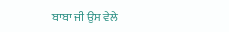ਬਾਬਾ ਜੀ ਉਸ ਵੇਲੇ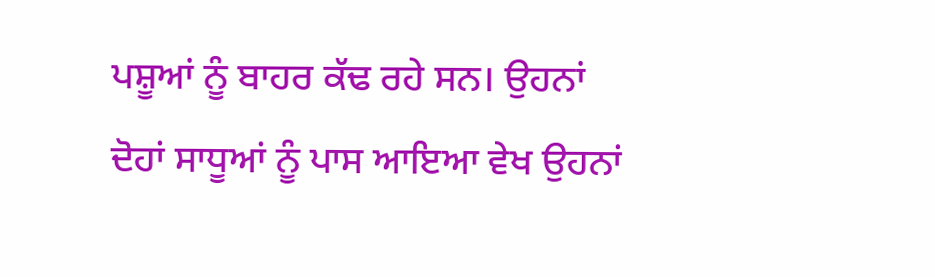ਪਸ਼ੂਆਂ ਨੂੰ ਬਾਹਰ ਕੱਢ ਰਹੇ ਸਨ। ਉਹਨਾਂ ਦੋਹਾਂ ਸਾਧੂਆਂ ਨੂੰ ਪਾਸ ਆਇਆ ਵੇਖ ਉਹਨਾਂ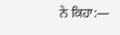ਨੇ ਕਿਹਾ:―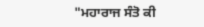"ਮਹਾਰਾਜ ਸੰਤੋ ਕੀ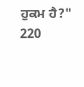ਹੁਕਮ ਹੈ?"
220